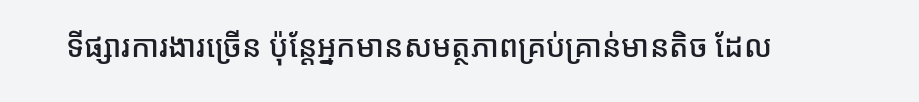ទីផ្សារការងារច្រើន ប៉ុន្តែអ្នកមានសមត្ថភាពគ្រប់គ្រាន់មានតិច ដែល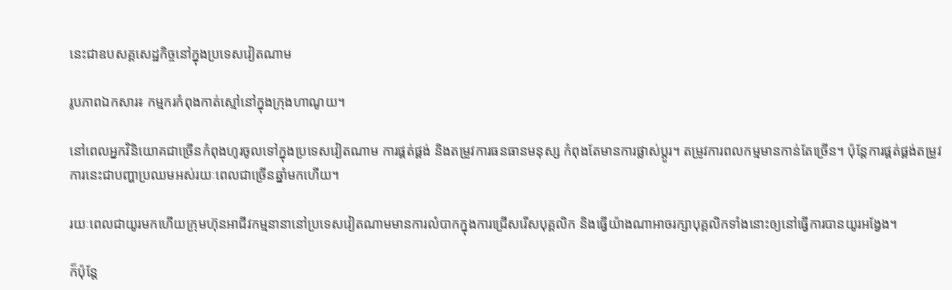នេះជាឧបសគ្គសេដ្ឋកិច្ចនៅក្នុងប្រទេសវៀតណាម

រូបភាពឯកសារ៖ កម្មករកំពុងកាត់ស្មៅនៅក្នុងក្រុងហាណូយ។

នៅពេលអ្នកវិនិយោគជាច្រើនកំពុងហូរចូលទៅក្នុងប្រទេសវៀតណាម ការផ្គត់ផ្គង់ និងតម្រូវការធនធានមនុស្ស កំពុងតែមានការផ្លាស់ប្តូរ។ តម្រូវការពលកម្មមានកាន់តែច្រើន។ ប៉ុន្តែការផ្គត់ផ្គង់តម្រូវការនេះជាបញ្ហាប្រឈមអស់រយៈពេលជាច្រើនឆ្នាំមកហើយ។

រយៈពេលជាយូរមកហើយក្រុមហ៊ុនអាជីវកម្មនានានៅប្រទេសវៀតណាមមានការលំបាកក្នុងការជ្រើសរើសបុគ្គលិក និងធ្វើយ៉ាងណាអាចរក្សាបុគ្គលិកទាំងនោះឲ្យនៅធ្វើការបានយូរអង្វែង។

ក៏ប៉ុន្តែ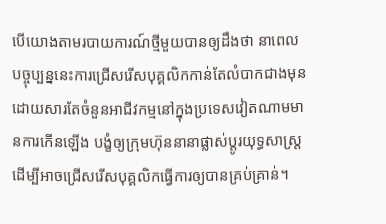បើយោងតាមរបាយការណ៍ថ្មីមួយបានឲ្យដឹងថា នាពេលបច្ចុប្បន្ននេះការជ្រើសរើសបុគ្គលិកកាន់តែលំបាកជាងមុន ដោយសារតែចំនួនអាជីវកម្មនៅក្នុងប្រទេសវៀតណាមមានការកើនឡើង បង្ខំឲ្យក្រុមហ៊ុននានាផ្លាស់ប្តូរយុទ្ធសាស្រ្តដើម្បីអាចជ្រើសរើសបុគ្គលិកធ្វើការឲ្យបានគ្រប់គ្រាន់។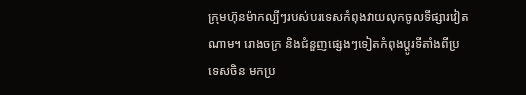ក្រុមហ៊ុនម៉ាកល្បីៗរបស់បរទេសកំពុងវាយលុកចូលទីផ្សារវៀតណាម។ រោងចក្រ និងជំនួញផ្សេងៗទៀតកំពុងប្តូរទីតាំងពីប្រទេសចិន មកប្រ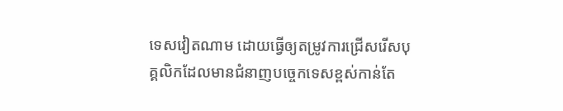ទេសវៀតណាម ដោយធ្វើឲ្យតម្រូវការជ្រើសរើសបុគ្គលិកដែលមានជំនាញបច្ចេកទេសខ្ពស់កាន់តែ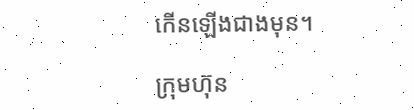កើនឡើងជាងមុន។

ក្រុមហ៊ុន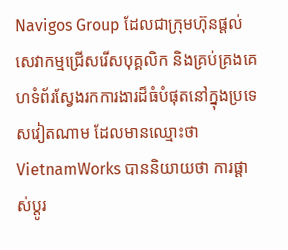Navigos Group ដែលជាក្រុមហ៊ុនផ្តល់សេវាកម្មជ្រើសរើសបុគ្គលិក និងគ្រប់គ្រងគេហទំព័រស្វែងរកការងារដ៏ធំបំផុតនៅក្នុងប្រទេសវៀតណាម ដែលមានឈ្មោះថា VietnamWorks បាននិយាយថា ការផ្តាស់ប្តូរ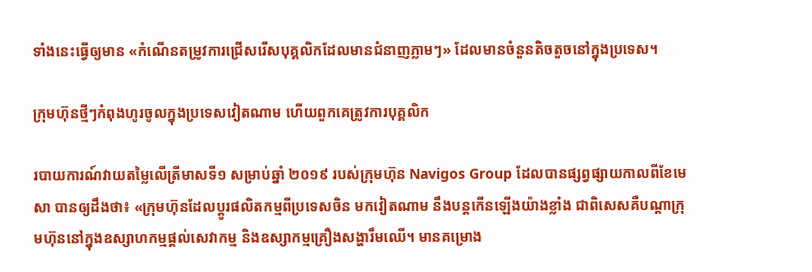ទាំងនេះធ្វើឲ្យមាន «កំណើនតម្រូវការជ្រើសរើសបុគ្គលិកដែលមានជំនាញភ្លាមៗ» ដែលមានចំនួនតិចតួចនៅក្នុងប្រទេស។

ក្រុមហ៊ុនថ្មីៗកំពុងហូរចូលក្នុងប្រទេសវៀតណាម ហើយពួកគេត្រូវការបុគ្គលិក

របាយការណ៍វាយតម្លៃលើត្រីមាសទី១ សម្រាប់ឆ្នាំ ២០១៩ របស់ក្រុមហ៊ុន Navigos Group ដែលបានផ្សព្វផ្សាយកាលពីខែមេសា បានឲ្យដឹងថា៖ «ក្រុមហ៊ុនដែលប្តូរផលិតកម្មពីប្រទេសចិន មកវៀតណាម នឹងបន្តកើនឡើងយ៉ាងខ្លាំង ជាពិសេសគឺបណ្តាក្រុមហ៊ុននៅក្នុងឧស្សាហកម្មផ្តល់សេវាកម្ម និងឧស្សាកម្មគ្រឿងសង្ហារឹមឈើ។ មានគម្រោង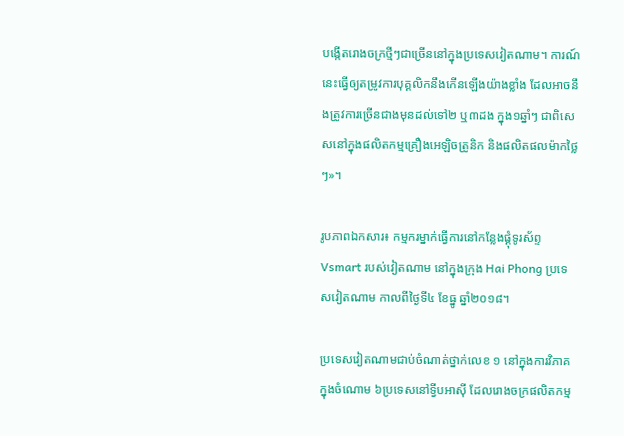បង្កើតរោងចក្រថ្មីៗជាច្រើននៅក្នុងប្រទេសវៀតណាម។ ការណ៍នេះធ្វើឲ្យតម្រូវការបុគ្គលិកនឹងកើនឡើងយ៉ាងខ្លាំង ដែលអាចនឹងត្រូវការច្រើនជាងមុនដល់ទៅ២ ឬ៣ដង ក្នុង១ឆ្នាំៗ ជាពិសេសនៅក្នុងផលិតកម្មគ្រឿងអេឡិចត្រូនិក និងផលិតផលម៉ាកថ្លៃៗ»។

រូបភាពឯកសារ៖ កម្មករម្នាក់ធ្វើការនៅកន្លែងផ្គុំទូរស័ព្ទ Vsmart របស់វៀតណាម នៅក្នុងក្រុង Hai Phong ប្រទេសវៀតណាម កាលពីថ្ងៃទី៤ ខែធ្នូ ឆ្នាំ២០១៨។

ប្រទេសវៀតណាមជាប់ចំណាត់ថ្នាក់លេខ ១ នៅក្នុងការវិភាគក្នុងចំណោម ៦ប្រទេសនៅទ្វីបអាស៊ី ដែលរោងចក្រផលិតកម្ម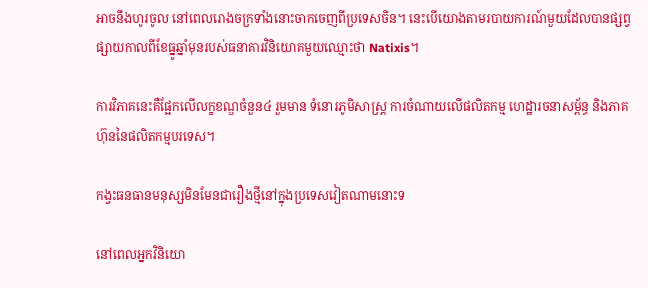អាចនឹងហូរចូល នៅពេលរោងចក្រទាំងនោះចាកចេញពីប្រទេសចិន។ នេះបើយោងតាមរបាយការណ៍មួយដែលបានផ្សព្វផ្សាយកាលពីខែធ្នូឆ្នាំមុនរបស់ធនាគារវិនិយោគមួយឈ្មោះថា Natixis។

ការវិភាគនេះគឺផ្អែកលើលក្ខខណ្ឌចំនួន៤ រួមមាន ទំនោរភូមិសាស្ត្រ ការចំណាយលើផលិតកម្ម ហេដ្ឋារចនាសម្ព័ន្ធ និងភាគហ៊ុននៃផលិតកម្មបរទេស។

កង្វះធនធានមនុស្សមិនមែនជារឿងថ្មីនៅក្នុងប្រទេសវៀតណាមនោះទ

នៅពេលអ្នកវិនិយោ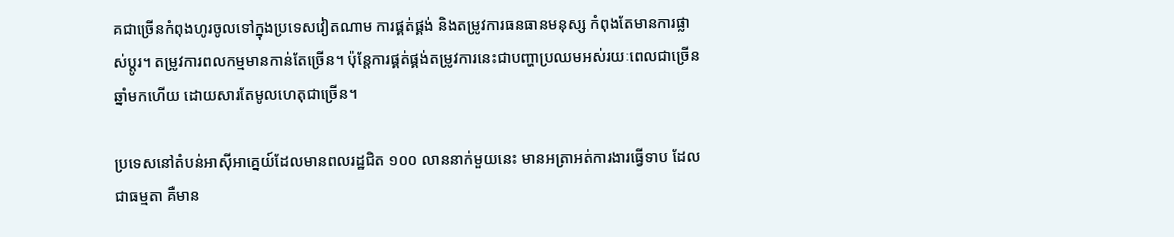គជាច្រើនកំពុងហូរចូលទៅក្នុងប្រទេសវៀតណាម ការផ្គត់ផ្គង់ និងតម្រូវការធនធានមនុស្ស កំពុងតែមានការផ្លាស់ប្តូរ។ តម្រូវការពលកម្មមានកាន់តែច្រើន។ ប៉ុន្តែការផ្គត់ផ្គង់តម្រូវការនេះជាបញ្ហាប្រឈមអស់រយៈពេលជាច្រើនឆ្នាំមកហើយ ដោយសារតែមូលហេតុជាច្រើន។

ប្រទេសនៅតំបន់អាស៊ីអាគ្នេយ៍ដែលមានពលរដ្ឋជិត ១០០ លាននាក់មួយនេះ មានអត្រាអត់ការងារធ្វើទាប ដែលជាធម្មតា គឺមាន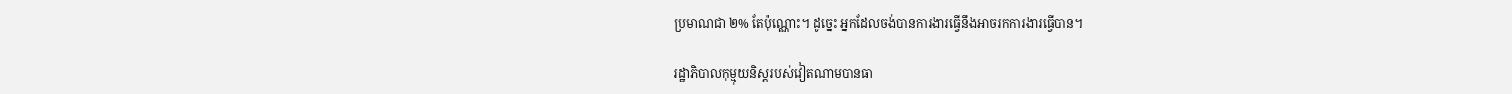ប្រមាណជា ២% តែប៉ុណ្ណោះ។ ដូច្នេះ អ្នកដែលចង់បានការងារធ្វើនឹងអាចរកការងារធ្វើបាន។

រដ្ឋាភិបាលកុម្មុយនិស្តរបស់វៀតណាមបានធា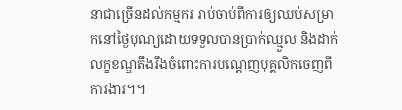នាជាច្រើនដល់កម្មករ រាប់ចាប់ពីការឲ្យឈប់សម្រាកនៅថ្ងៃបុណ្យដោយទទួលបានប្រាក់ឈ្មួល និងដាក់លក្ខខណ្ឌតឹងរឹងចំពោះការបណ្តេញបុគ្គលិកចេញពីការងារ។។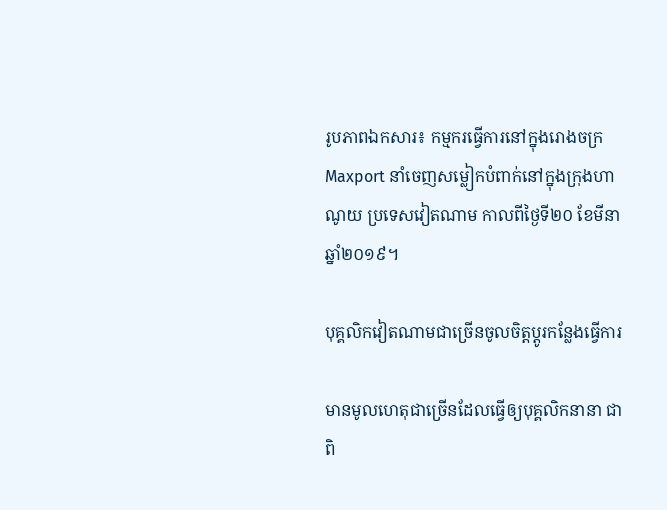រូបភាពឯកសារ៖ កម្មករធ្វើការនៅក្នុងរោងចក្រ Maxport នាំចេញសម្លៀកបំពាក់នៅក្នុងក្រុងហាណូយ ប្រទេសវៀតណាម កាលពីថ្ងៃទី២០ ខែមីនា ឆ្នាំ២០១៩។

បុគ្គលិកវៀតណាមជាច្រើនចូលចិត្តប្តូរកន្លែងធ្វើការ

មានមូលហេតុជាច្រើនដែលធ្វើឲ្យបុគ្គលិកនានា ជាពិ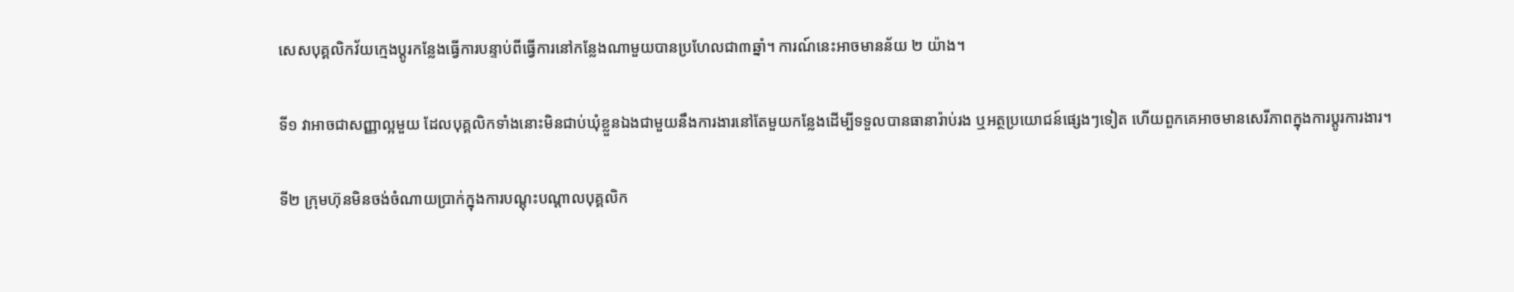សេសបុគ្គលិកវ័យក្មេងប្តូរកន្លែងធ្វើការបន្ទាប់ពីធ្វើការនៅកន្លែងណាមួយបានប្រហែលជា៣ឆ្នាំ។ ការណ៍នេះអាចមានន័យ ២ យ៉ាង។

ទី១ វាអាចជាសញ្ញាល្អមួយ ដែលបុគ្គលិកទាំងនោះមិនជាប់ឃុំខ្លួនឯងជាមួយនឹងការងារនៅតែមួយកន្លែងដើម្បីទទួលបានធានារ៉ាប់រង ឬអត្ថប្រយោជន៍ផ្សេងៗទៀត ហើយពួកគេអាចមានសេរីភាពក្នុងការប្តូរការងារ។

ទី២ ក្រុមហ៊ុនមិនចង់ចំណាយប្រាក់ក្នុងការបណ្តុះបណ្តាលបុគ្គលិក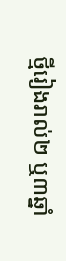ថ្មីរៀងរាល់២ ឬ៣ឆ្នាំ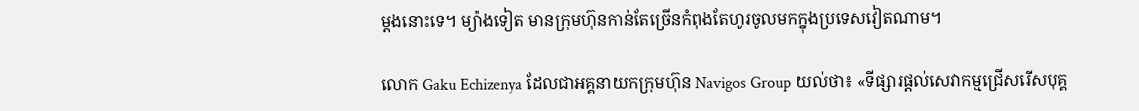ម្តងនោះទេ។ ម្យ៉ាងទៀត មានក្រុមហ៊ុនកាន់តែច្រើនកំពុងតែហូរចូលមកក្នុងប្រទេសវៀតណាម។

លោក Gaku Echizenya ដែលជាអគ្គនាយកក្រុមហ៊ុន Navigos Group យល់ថា៖ «ទីផ្សារផ្តល់សេវាកម្មជ្រើសរើសបុគ្គ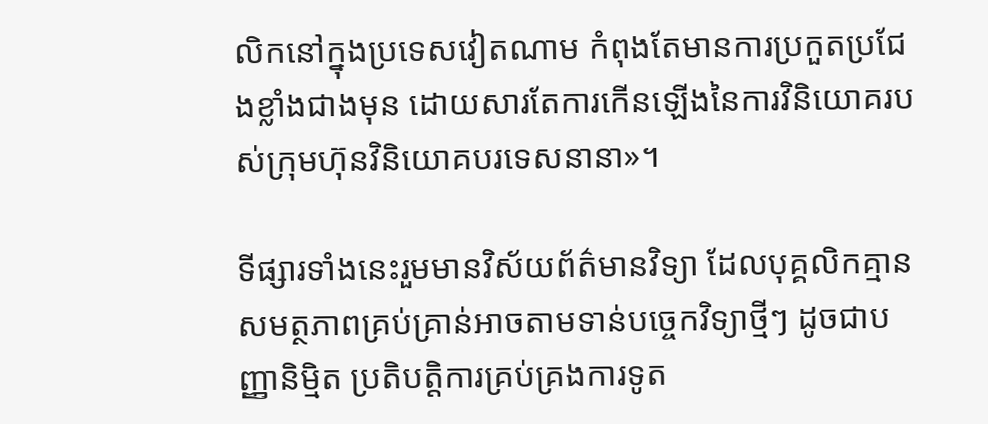លិកនៅក្នុងប្រទេសវៀតណាម កំពុងតែមានការប្រកួតប្រជែងខ្លាំងជាងមុន ដោយសារតែការកើនឡើងនៃការវិនិយោគរបស់ក្រុមហ៊ុនវិនិយោគបរទេសនានា»។

ទីផ្សារទាំងនេះរួមមានវិស័យព័ត៌មានវិទ្យា ដែលបុគ្គលិកគ្មានសមត្ថភាពគ្រប់គ្រាន់អាចតាមទាន់បច្ចេកវិទ្យាថ្មីៗ ដូចជាបញ្ញានិម្មិត ប្រតិបត្តិការគ្រប់គ្រងការទូត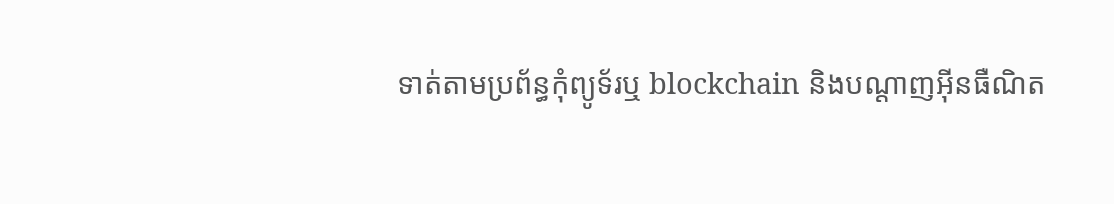ទាត់តាមប្រព័ន្ធកុំព្យូទ័រឬ blockchain និងបណ្តាញអ៊ីនធឺណិត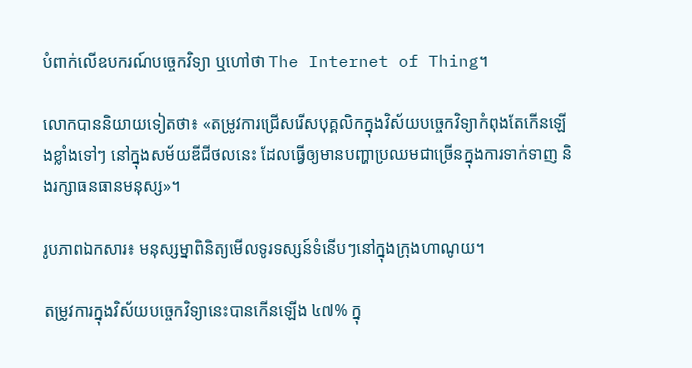បំពាក់លើឧបករណ៍បច្ចេកវិទ្យា ឬហៅថា The Internet of Thing។

លោកបាននិយាយទៀតថា៖ «តម្រូវការជ្រើសរើសបុគ្គលិកក្នុងវិស័យបច្ចេកវិទ្យាកំពុងតែកើនឡើងខ្លាំងទៅៗ នៅក្នុងសម័យឌីជីថលនេះ ដែលធ្វើឲ្យមានបញ្ហាប្រឈមជាច្រើនក្នុងការទាក់ទាញ និងរក្សាធនធានមនុស្ស»។

រូបភាពឯកសារ៖ មនុស្សម្នាពិនិត្យមើលទូរទស្សន៍ទំនើបៗនៅក្នុងក្រុងហាណូយ។

តម្រូវការក្នុងវិស័យបច្ចេកវិទ្យានេះបានកើនឡើង ៤៧% ក្នុ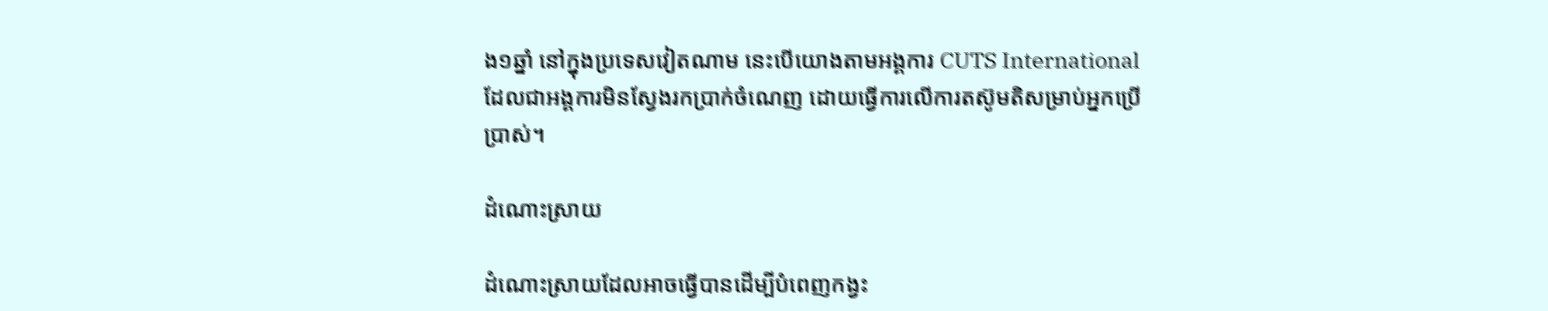ង១ឆ្នាំ នៅក្នុងប្រទេសវៀតណាម នេះបើយោងតាមអង្គការ CUTS International ដែលជាអង្គការមិនស្វែងរកប្រាក់ចំណេញ ដោយធ្វើការលើការតស៊ូមតិសម្រាប់អ្នកប្រើប្រាស់។

ដំណោះស្រាយ

ដំណោះស្រាយដែលអាចធ្វើបានដើម្បីបំពេញកង្វះ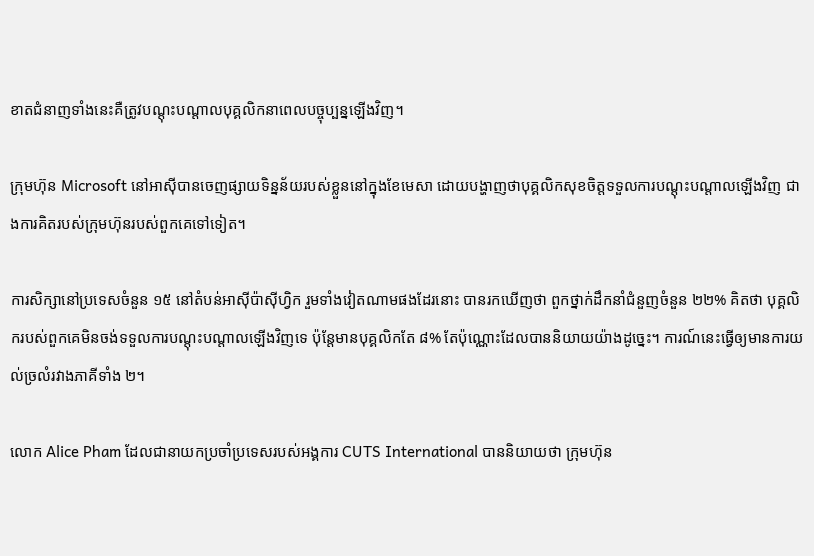ខាតជំនាញទាំងនេះគឺត្រូវបណ្តុះបណ្តាលបុគ្គលិកនាពេលបច្ចុប្បន្នឡើងវិញ។

ក្រុមហ៊ុន Microsoft នៅអាស៊ីបានចេញផ្សាយទិន្នន័យរបស់ខ្លួននៅក្នុងខែមេសា ដោយបង្ហាញថាបុគ្គលិកសុខចិត្តទទួលការបណ្តុះបណ្តាលឡើងវិញ ជាងការគិតរបស់ក្រុមហ៊ុនរបស់ពួកគេទៅទៀត។

ការសិក្សានៅប្រទេសចំនួន ១៥ នៅតំបន់អាស៊ីប៉ាស៊ីហ្វិក រួមទាំងវៀតណាមផងដែរនោះ បានរកឃើញថា ពួកថ្នាក់ដឹកនាំជំនួញចំនួន ២២% គិតថា បុគ្គលិករបស់ពួកគេមិនចង់ទទួលការបណ្តុះបណ្តាលឡើងវិញទេ ប៉ុន្តែមានបុគ្គលិកតែ ៨% តែប៉ុណ្ណោះដែលបាននិយាយយ៉ាងដូច្នេះ។ ការណ៍នេះធ្វើឲ្យមានការយល់ច្រលំរវាងភាគីទាំង ២។

លោក Alice Pham ដែលជានាយកប្រចាំប្រទេសរបស់អង្គការ CUTS International បាននិយាយថា ក្រុមហ៊ុន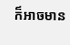ក៏អាចមាន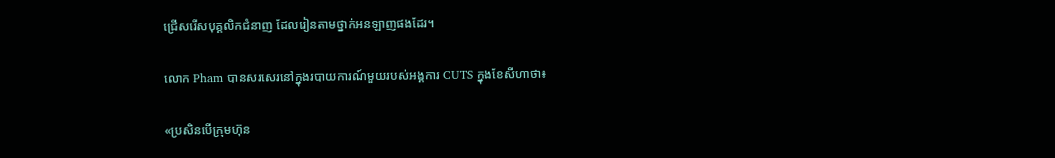ជ្រើសរើសបុគ្គលិកជំនាញ ដែលរៀនតាមថ្នាក់អនឡាញផងដែរ។

លោក Pham បានសរសេរនៅក្នុងរបាយការណ៍មួយរបស់អង្គការ CUTS ក្នុងខែសីហាថា៖

«ប្រសិនបើក្រុមហ៊ុន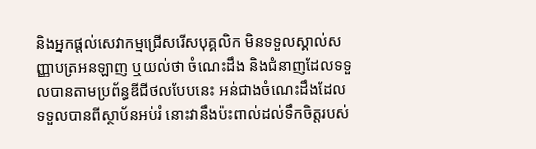និងអ្នកផ្តល់សេវាកម្មជ្រើសរើសបុគ្គលិក មិនទទួលស្គាល់សញ្ញាបត្រអនឡាញ ឬយល់ថា ចំណេះដឹង និងជំនាញដែលទទួលបានតាមប្រព័ន្ធឌីជីថលបែបនេះ អន់ជាងចំណេះដឹងដែលទទួលបានពីស្ថាប័នអប់រំ នោះវានឹងប៉ះពាល់ដល់ទឹកចិត្តរបស់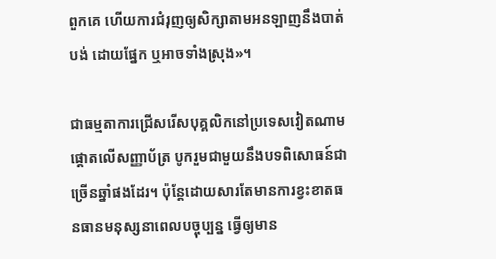ពួកគេ ហើយការជំរុញឲ្យសិក្សាតាមអនឡាញនឹងបាត់បង់ ដោយផ្នែក ឬអាចទាំងស្រុង‍»។

ជាធម្មតាការជ្រើសរើសបុគ្គលិកនៅប្រទេសវៀតណាមផ្តោតលើសញ្ញាប័ត្រ បូករួមជាមួយនឹងបទពិសោធន៍ជាច្រើនឆ្នាំផងដែរ។ ប៉ុន្តែដោយសារតែមានការខ្វះខាតធនធានមនុស្សនាពេលបច្ចុប្បន្ន ធ្វើឲ្យមាន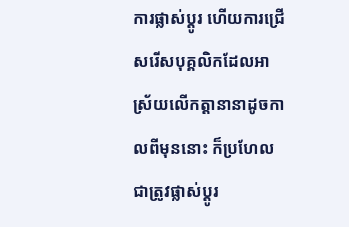ការផ្លាស់ប្តូរ ហើយការជ្រើសរើសបុគ្គលិកដែលអាស្រ័យលើកត្តានានាដូចកាលពីមុននោះ ក៏ប្រហែលជាត្រូវផ្លាស់ប្តូរ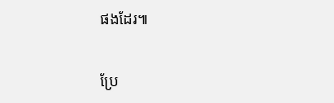ផងដែរ៕

ប្រែ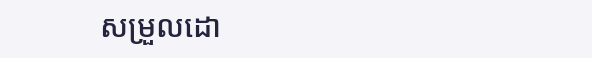សម្រួលដោ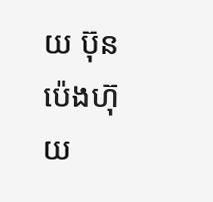យ ប៊ុន ប៉េងហ៊ុយ